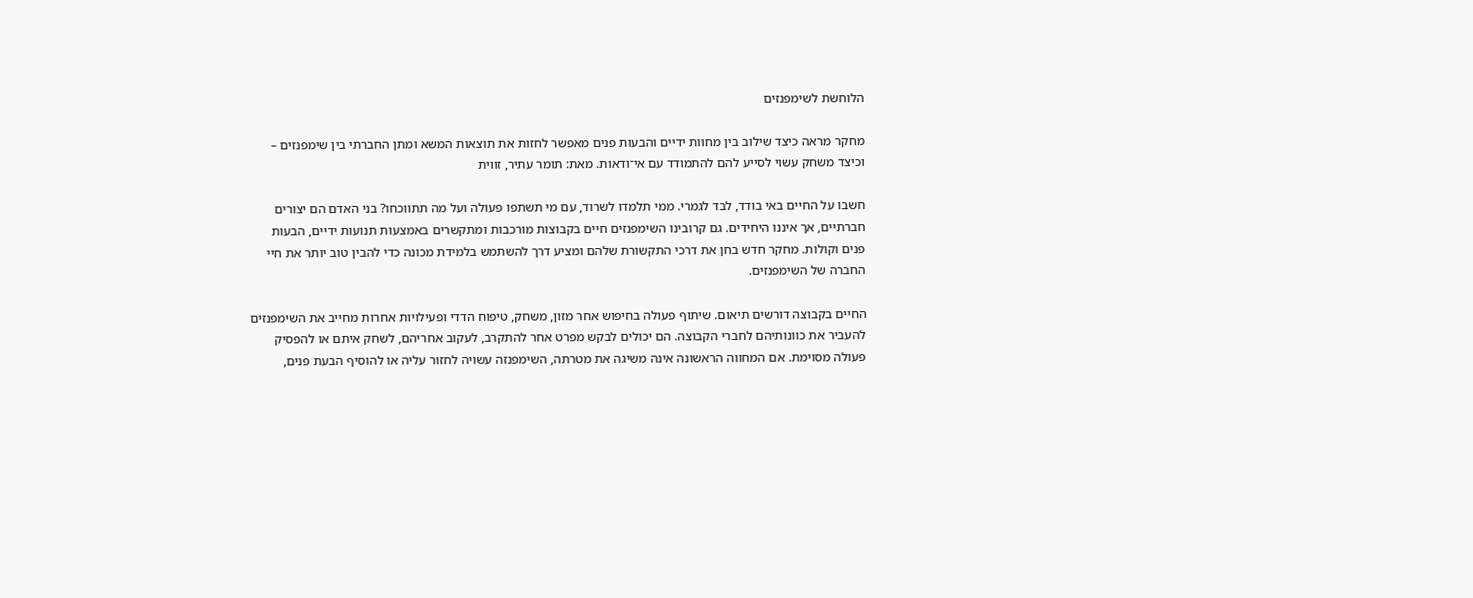הלוחשת לשימפנזים

מחקר מראה כיצד שילוב בין מחוות ידיים והבעות פנים מאפשר לחזות את תוצאות המשא ומתן החברתי בין שימפנזים – וכיצד משחק עשוי לסייע להם להתמודד עם אי־ודאות. מאת: תומר עתיר, זווית

חשבו על החיים באי בודד, לבד לגמרי. ממי תלמדו לשרוד, עם מי תשתפו פעולה ועל מה תתווכחו? בני האדם הם יצורים חברתיים, אך איננו היחידים. גם קרובינו השימפנזים חיים בקבוצות מורכבות ומתקשרים באמצעות תנועות ידיים, הבעות פנים וקולות. מחקר חדש בחן את דרכי התקשורת שלהם ומציע דרך להשתמש בלמידת מכונה כדי להבין טוב יותר את חיי החברה של השימפנזים.

החיים בקבוצה דורשים תיאום. שיתוף פעולה בחיפוש אחר מזון, משחק, טיפוח הדדי ופעילויות אחרות מחייב את השימפנזים להעביר את כוונותיהם לחברי הקבוצה. הם יכולים לבקש מפרט אחר להתקרב, לעקוב אחריהם, לשחק איתם או להפסיק פעולה מסוימת. אם המחווה הראשונה אינה משיגה את מטרתה, השימפנזה עשויה לחזור עליה או להוסיף הבעת פנים,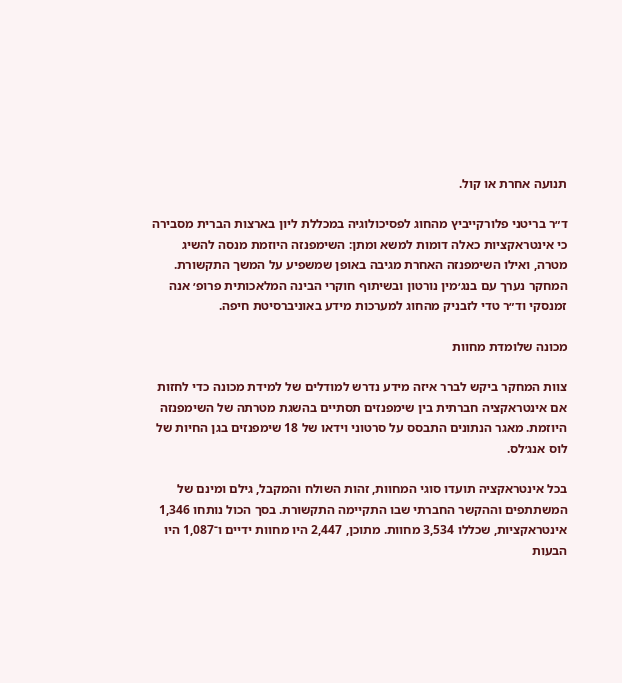תנועה אחרת או קול.

ד״ר בריטני פלורקייביץ מהחוג לפסיכולוגיה במכללת ליון בארצות הברית מסבירה כי אינטראקציות כאלה דומות למשא ומתן: השימפנזה היוזמת מנסה להשיג מטרה, ואילו השימפנזה האחרת מגיבה באופן שמשפיע על המשך התקשורת. המחקר נערך עם בנג׳מין נורטון ובשיתוף חוקרי הבינה המלאכותית פרופ׳ אנה זמנסקי וד״ר טדי לזבניק מהחוג למערכות מידע באוניברסיטת חיפה.

מכונה שלומדת מחוות

צוות המחקר ביקש לברר איזה מידע נדרש למודלים של למידת מכונה כדי לחזות אם אינטראקציה חברתית בין שימפנזים תסתיים בהשגת מטרתה של השימפנזה היוזמת. מאגר הנתונים התבסס על סרטוני וידאו של 18 שימפנזים בגן החיות של לוס אנג׳לס.

בכל אינטראקציה תועדו סוגי המחוות, זהות השולח והמקבל, גילם ומינם של המשתתפים וההקשר החברתי שבו התקיימה התקשורת. בסך הכול נותחו 1,346 אינטראקציות, שכללו 3,534 מחוות. מתוכן, 2,447 היו מחוות ידיים ו־1,087 היו הבעות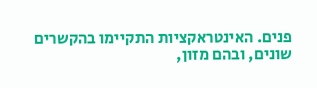פנים. האינטראקציות התקיימו בהקשרים שונים, ובהם מזון,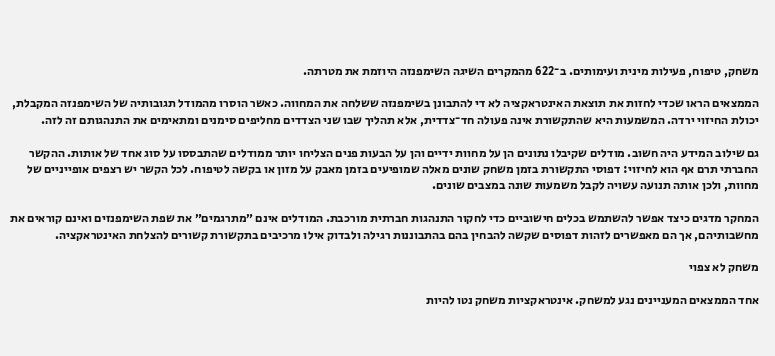משחק, טיפוח, פעילות מינית ועימותים. ב־622 מהמקרים השיגה השימפנזה היוזמת את מטרתה.

הממצאים הראו שכדי לחזות את תוצאת האינטראקציה לא די להתבונן בשימפנזה ששלחה את המחווה. כאשר הוסרו מהמודל תגובותיה של השימפנזה המקבלת, יכולת החיזוי ירדה. המשמעות היא שהתקשורת אינה פעולה חד־צדדית, אלא תהליך שבו שני הצדדים מחליפים סימנים ומתאימים את התנהגותם זה לזה.

גם שילוב המידע היה חשוב. מודלים שקיבלו נתונים הן על מחוות ידיים והן על הבעות פנים הצליחו יותר ממודלים שהתבססו על סוג אחד של אותות. ההקשר החברתי תרם אף הוא לחיזוי: דפוסי התקשורת בזמן משחק שונים מאלה שמופיעים בזמן מאבק על מזון או בקשה לטיפוח. לכל הקשר יש רצפים אופייניים של מחוות, ולכן אותה תנועה עשויה לקבל משמעות שונה במצבים שונים.

המחקר מדגים כיצד אפשר להשתמש בכלים חישוביים כדי לחקור התנהגות חברתית מורכבת. המודלים אינם ״מתרגמים״ את שפת השימפנזים ואינם קוראים את מחשבותיהם, אך הם מאפשרים לזהות דפוסים שקשה להבחין בהם בהתבוננות רגילה ולבדוק אילו מרכיבים בתקשורת קשורים להצלחת האינטראקציה.

משחק לא צפוי

אחד הממצאים המעניינים נגע למשחק. אינטראקציות משחק נטו להיות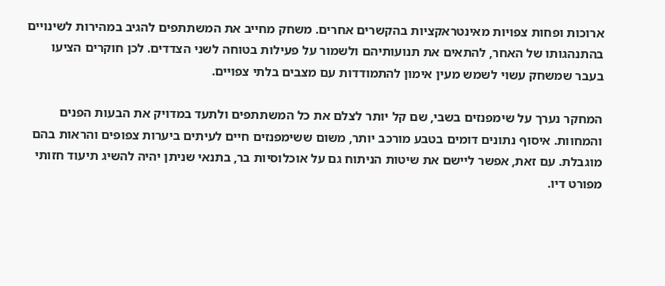ארוכות ופחות צפויות מאינטראקציות בהקשרים אחרים. משחק מחייב את המשתתפים להגיב במהירות לשינויים בהתנהגותו של האחר, להתאים את תנועותיהם ולשמור על פעילות בטוחה לשני הצדדים. לכן חוקרים הציעו בעבר שמשחק עשוי לשמש מעין אימון להתמודדות עם מצבים בלתי צפויים.

המחקר נערך על שימפנזים בשבי, שם קל יותר לצלם את כל המשתתפים ולתעד במדויק את הבעות הפנים והמחוות. איסוף נתונים דומים בטבע מורכב יותר, משום ששימפנזים חיים לעיתים ביערות צפופים והראות בהם מוגבלת. עם זאת, אפשר ליישם את שיטות הניתוח גם על אוכלוסיות בר, בתנאי שניתן יהיה להשיג תיעוד חזותי מפורט דיו.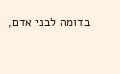בדומה לבני אדם,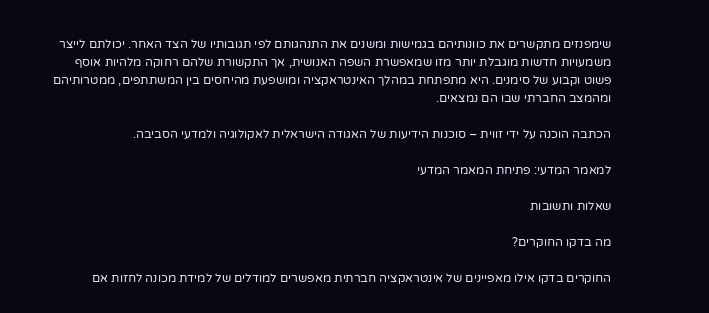שימפנזים מתקשרים את כוונותיהם בגמישות ומשנים את התנהגותם לפי תגובותיו של הצד האחר. יכולתם לייצר משמעויות חדשות מוגבלת יותר מזו שמאפשרת השפה האנושית, אך התקשורת שלהם רחוקה מלהיות אוסף פשוט וקבוע של סימנים. היא מתפתחת במהלך האינטראקציה ומושפעת מהיחסים בין המשתתפים, ממטרותיהם ומהמצב החברתי שבו הם נמצאים.

הכתבה הוכנה על ידי זווית – סוכנות הידיעות של האגודה הישראלית לאקולוגיה ולמדעי הסביבה.

למאמר המדעי: פתיחת המאמר המדעי

שאלות ותשובות

מה בדקו החוקרים?

החוקרים בדקו אילו מאפיינים של אינטראקציה חברתית מאפשרים למודלים של למידת מכונה לחזות אם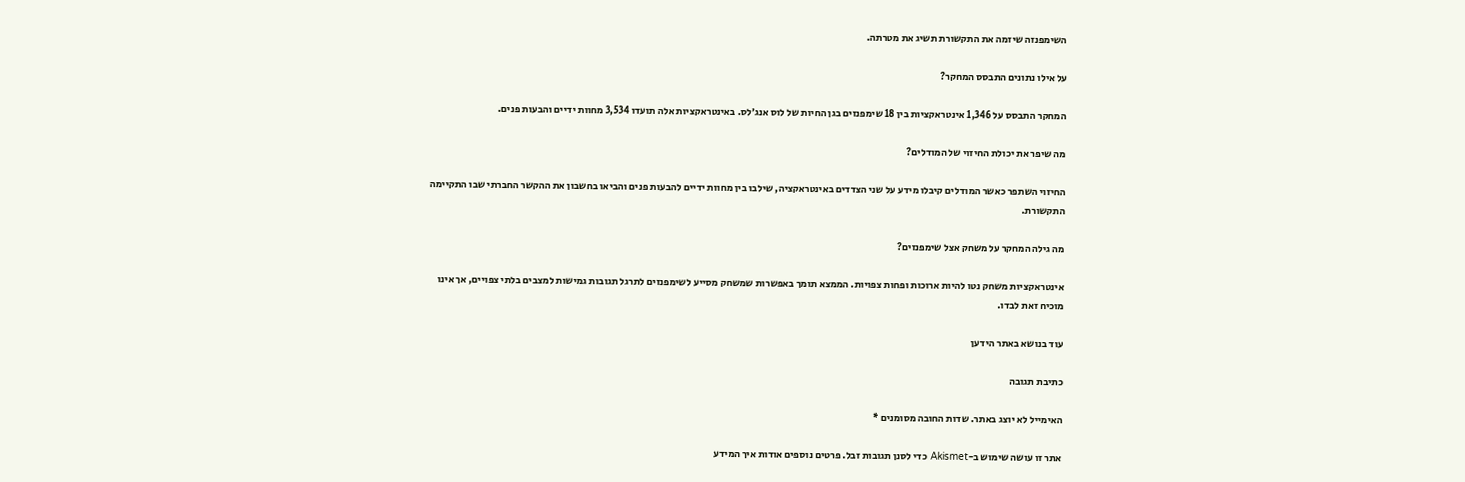השימפנזה שיזמה את התקשורת תשיג את מטרתה.

על אילו נתונים התבסס המחקר?

המחקר התבסס על 1,346 אינטראקציות בין 18 שימפנזים בגן החיות של לוס אנג׳לס. באינטראקציות אלה תועדו 3,534 מחוות ידיים והבעות פנים.

מה שיפר את יכולת החיזוי של המודלים?

החיזוי השתפר כאשר המודלים קיבלו מידע על שני הצדדים באינטראקציה, שילבו בין מחוות ידיים להבעות פנים והביאו בחשבון את ההקשר החברתי שבו התקיימה התקשורת.

מה גילה המחקר על משחק אצל שימפנזים?

אינטראקציות משחק נטו להיות ארוכות ופחות צפויות. הממצא תומך באפשרות שמשחק מסייע לשימפנזים לתרגל תגובות גמישות למצבים בלתי צפויים, אך אינו מוכיח זאת לבדו.

עוד בנושא באתר הידען

כתיבת תגובה

האימייל לא יוצג באתר. שדות החובה מסומנים *

אתר זו עושה שימוש ב-Akismet כדי לסנן תגובות זבל. פרטים נוספים אודות איך המידע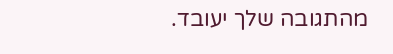מהתגובה שלך יעובד.